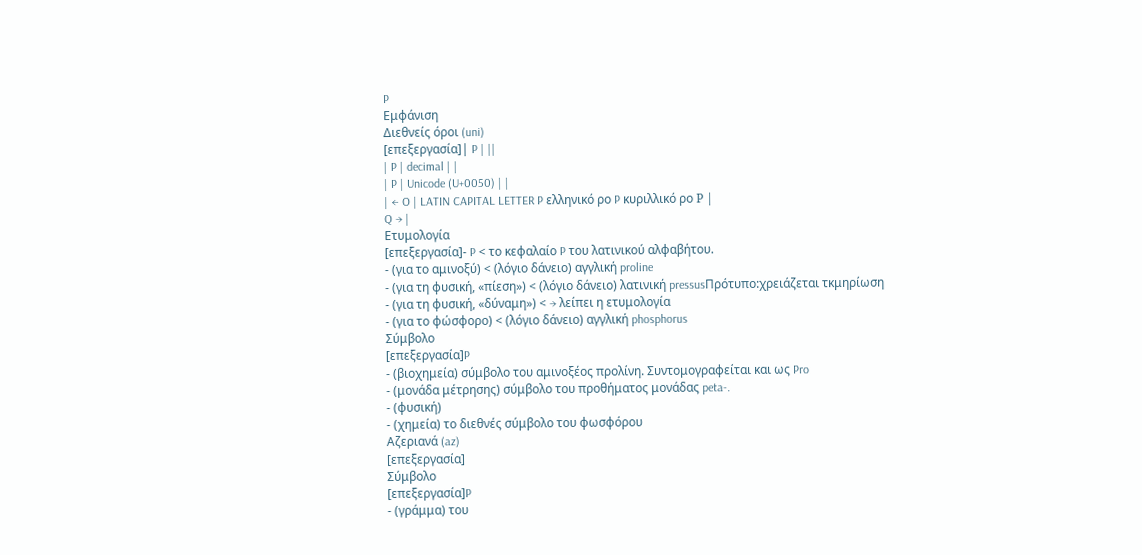P
Εμφάνιση
Διεθνείς όροι (uni)
[επεξεργασία]| P | ||
| P | decimal | |
| P | Unicode (U+0050) | |
| ← O | LATIN CAPITAL LETTER P ελληνικό ρο P κυριλλικό ρο Р |
Q → |
Ετυμολογία
[επεξεργασία]- P < το κεφαλαίο P του λατινικού αλφαβήτου.
- (για το αμινοξύ) < (λόγιο δάνειο) αγγλική proline
- (για τη φυσική, «πίεση») < (λόγιο δάνειο) λατινική pressusΠρότυπο:χρειάζεται τκμηρίωση
- (για τη φυσική, «δύναμη») < → λείπει η ετυμολογία
- (για το φώσφορο) < (λόγιο δάνειο) αγγλική phosphorus
Σύμβολο
[επεξεργασία]P
- (βιοχημεία) σύμβολο του αμινοξέος προλίνη. Συντομογραφείται και ως Pro
- (μονάδα μέτρησης) σύμβολο του προθήματος μονάδας peta-.
- (φυσική)
- (χημεία) το διεθνές σύμβολο του φωσφόρου
Αζεριανά (az)
[επεξεργασία]
Σύμβολο
[επεξεργασία]P
- (γράμμα) του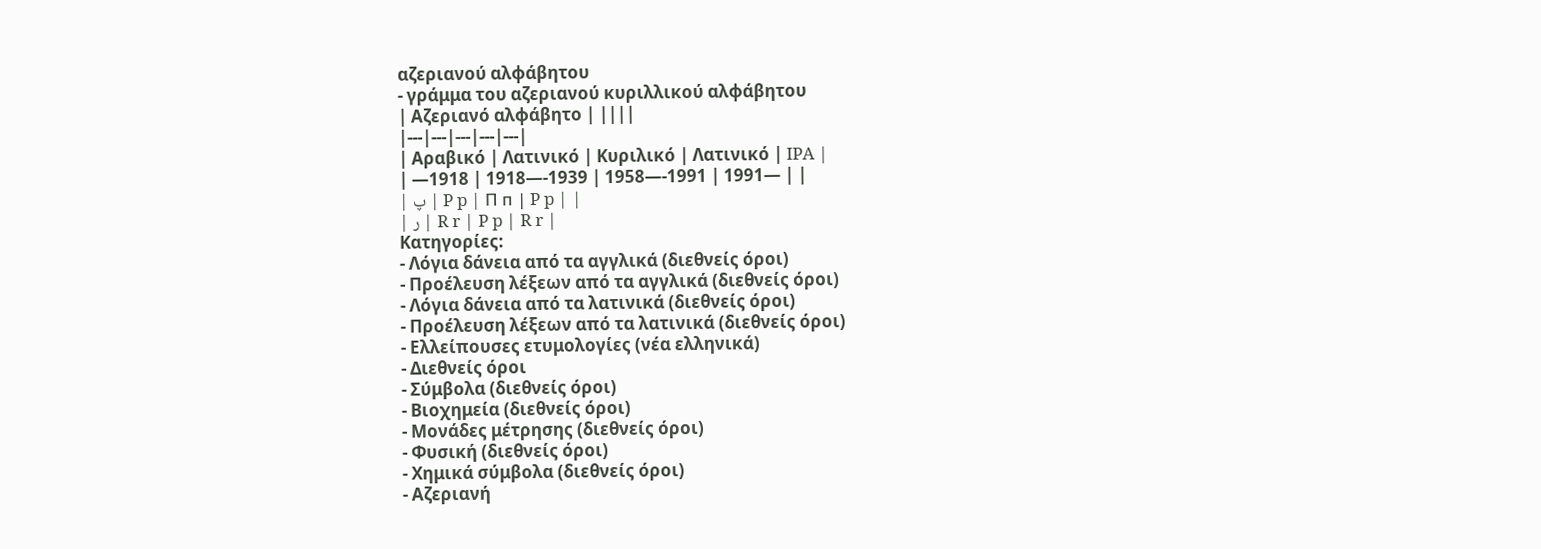αζεριανού αλφάβητου
- γράμμα του αζεριανού κυριλλικού αλφάβητου
| Αζεριανό αλφάβητο | ||||
|---|---|---|---|---|
| Αραβικό | Λατινικό | Κυριλικό | Λατινικό | IPA |
| —1918 | 1918—-1939 | 1958—-1991 | 1991— | |
| پ | P p | П п | P p | |
| ر | R r | P p | R r |
Κατηγορίες:
- Λόγια δάνεια από τα αγγλικά (διεθνείς όροι)
- Προέλευση λέξεων από τα αγγλικά (διεθνείς όροι)
- Λόγια δάνεια από τα λατινικά (διεθνείς όροι)
- Προέλευση λέξεων από τα λατινικά (διεθνείς όροι)
- Ελλείπουσες ετυμολογίες (νέα ελληνικά)
- Διεθνείς όροι
- Σύμβολα (διεθνείς όροι)
- Βιοχημεία (διεθνείς όροι)
- Μονάδες μέτρησης (διεθνείς όροι)
- Φυσική (διεθνείς όροι)
- Χημικά σύμβολα (διεθνείς όροι)
- Αζεριανή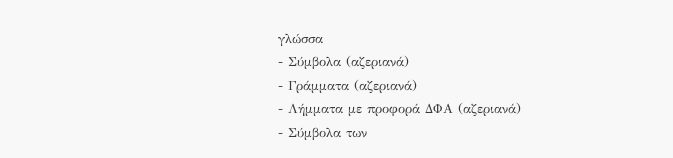γλώσσα
- Σύμβολα (αζεριανά)
- Γράμματα (αζεριανά)
- Λήμματα με προφορά ΔΦΑ (αζεριανά)
- Σύμβολα των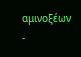αμινοξέων
-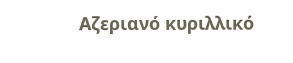Αζεριανό κυριλλικό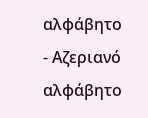αλφάβητο
- Αζεριανό αλφάβητο